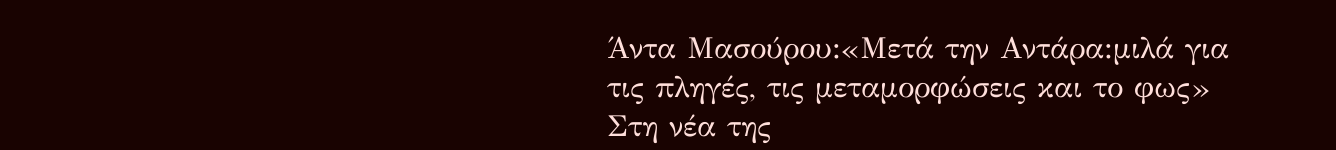Άντα Μασούρου:«Μετά την Αντάρα:μιλά για τις πληγές, τις μεταμορφώσεις και το φως»
Στη νέα της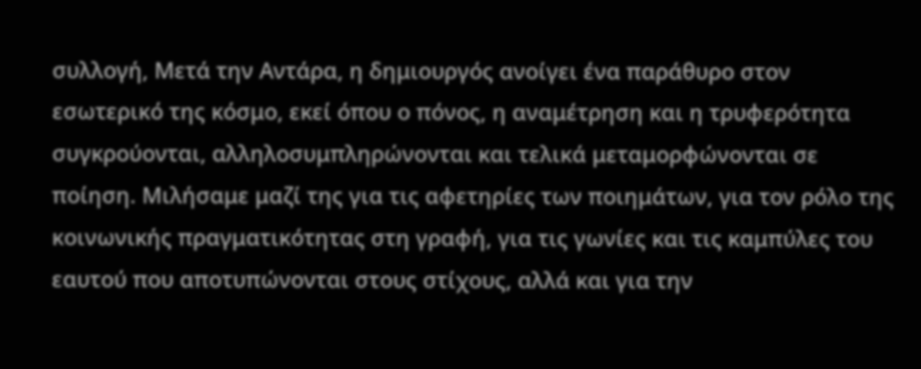συλλογή, Μετά την Αντάρα, η δημιουργός ανοίγει ένα παράθυρο στον εσωτερικό της κόσμο, εκεί όπου ο πόνος, η αναμέτρηση και η τρυφερότητα συγκρούονται, αλληλοσυμπληρώνονται και τελικά μεταμορφώνονται σε ποίηση. Μιλήσαμε μαζί της για τις αφετηρίες των ποιημάτων, για τον ρόλο της κοινωνικής πραγματικότητας στη γραφή, για τις γωνίες και τις καμπύλες του εαυτού που αποτυπώνονται στους στίχους, αλλά και για την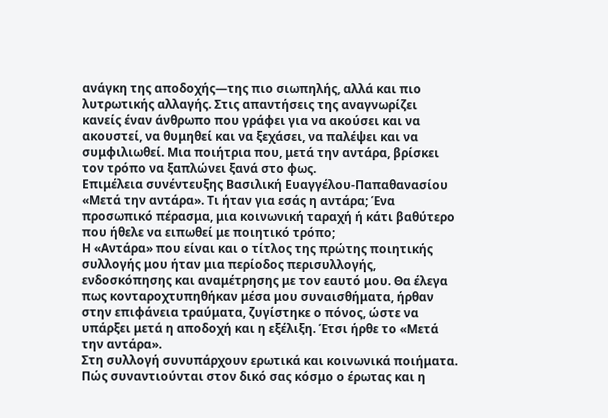ανάγκη της αποδοχής—της πιο σιωπηλής, αλλά και πιο λυτρωτικής αλλαγής. Στις απαντήσεις της αναγνωρίζει κανείς έναν άνθρωπο που γράφει για να ακούσει και να ακουστεί, να θυμηθεί και να ξεχάσει, να παλέψει και να συμφιλιωθεί. Μια ποιήτρια που, μετά την αντάρα, βρίσκει τον τρόπο να ξαπλώνει ξανά στο φως.
Επιμέλεια συνέντευξης Βασιλική Ευαγγέλου-Παπαθανασίου
«Μετά την αντάρα». Τι ήταν για εσάς η αντάρα; Ένα προσωπικό πέρασμα, μια κοινωνική ταραχή ή κάτι βαθύτερο που ήθελε να ειπωθεί με ποιητικό τρόπο;
Η «Αντάρα» που είναι και ο τίτλος της πρώτης ποιητικής συλλογής μου ήταν μια περίοδος περισυλλογής, ενδοσκόπησης και αναμέτρησης με τον εαυτό μου. Θα έλεγα πως κονταροχτυπηθήκαν μέσα μου συναισθήματα, ήρθαν στην επιφάνεια τραύματα, ζυγίστηκε ο πόνος, ώστε να υπάρξει μετά η αποδοχή και η εξέλιξη. Έτσι ήρθε το «Μετά την αντάρα».
Στη συλλογή συνυπάρχουν ερωτικά και κοινωνικά ποιήματα. Πώς συναντιούνται στον δικό σας κόσμο ο έρωτας και η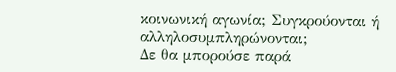κοινωνική αγωνία; Συγκρούονται ή αλληλοσυμπληρώνονται;
Δε θα μπορούσε παρά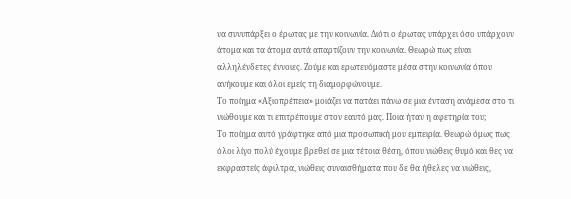να συνυπάρξει ο έρωτας με την κοινωνία. Διότι ο έρωτας υπάρχει όσο υπάρχουν άτομα και τα άτομα αυτά απαρτίζουν την κοινωνία. Θεωρώ πως είναι αλληλένδετες έννοιες. Ζούμε και ερωτευόμαστε μέσα στην κοινωνία όπου ανήκουμε και όλοι εμείς τη διαμορφώνουμε.
Το ποίημα «Αξιοπρέπεια» μοιάζει να πατάει πάνω σε μια ένταση ανάμεσα στο τι νιώθουμε και τι επιτρέπουμε στον εαυτό μας. Ποια ήταν η αφετηρία του;
Το ποίημα αυτό γράφτηκε από μια προσωπική μου εμπειρία. Θεωρώ όμως πως όλοι λίγο πολύ έχουμε βρεθεί σε μια τέτοια θέση, όπου νιώθεις θυμό και θες να εκφραστείς άφιλτρα, νιώθεις συναισθήματα που δε θα ήθελες να νιώθεις,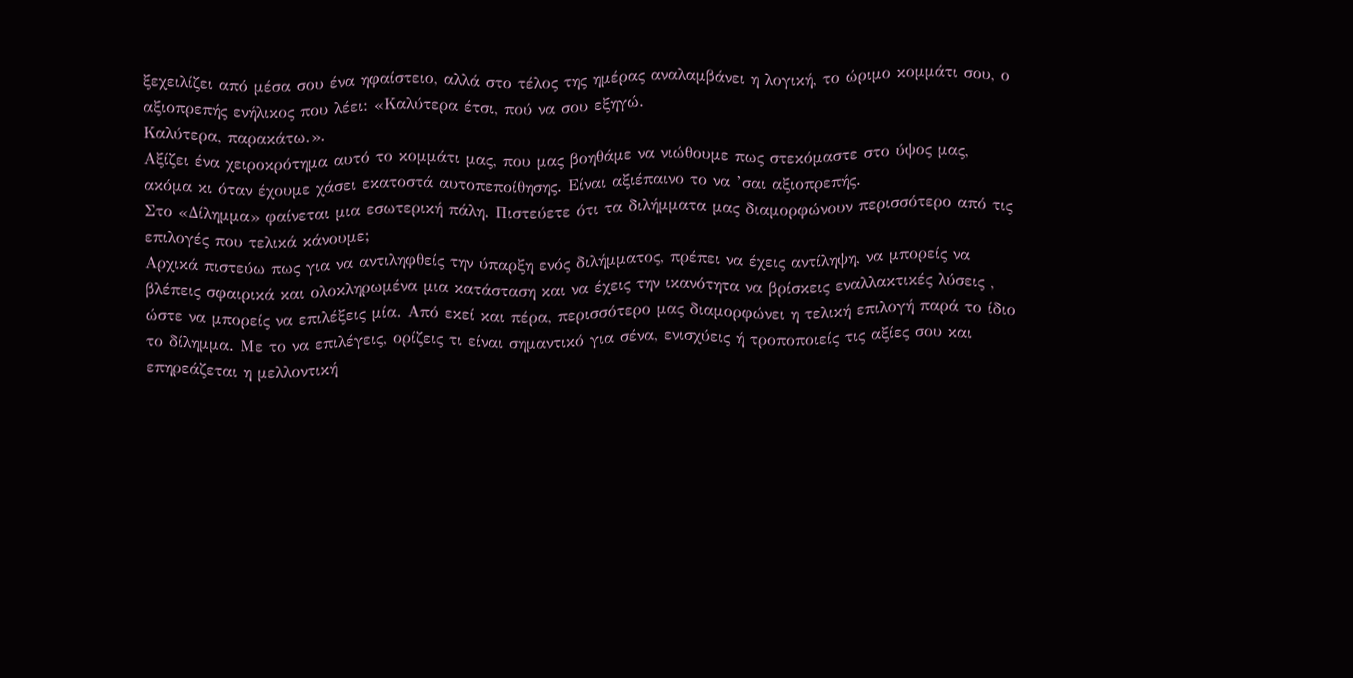ξεχειλίζει από μέσα σου ένα ηφαίστειο, αλλά στο τέλος της ημέρας αναλαμβάνει η λογική, το ώριμο κομμάτι σου, ο αξιοπρεπής ενήλικος που λέει: «Καλύτερα έτσι, πού να σου εξηγώ.
Καλύτερα, παρακάτω.».
Αξίζει ένα χειροκρότημα αυτό το κομμάτι μας, που μας βοηθάμε να νιώθουμε πως στεκόμαστε στο ύψος μας, ακόμα κι όταν έχουμε χάσει εκατοστά αυτοπεποίθησης. Είναι αξιέπαινο το να ’σαι αξιοπρεπής.
Στο «Δίλημμα» φαίνεται μια εσωτερική πάλη. Πιστεύετε ότι τα διλήμματα μας διαμορφώνουν περισσότερο από τις επιλογές που τελικά κάνουμε;
Αρχικά πιστεύω πως για να αντιληφθείς την ύπαρξη ενός διλήμματος, πρέπει να έχεις αντίληψη, να μπορείς να βλέπεις σφαιρικά και ολοκληρωμένα μια κατάσταση και να έχεις την ικανότητα να βρίσκεις εναλλακτικές λύσεις , ώστε να μπορείς να επιλέξεις μία. Από εκεί και πέρα, περισσότερο μας διαμορφώνει η τελική επιλογή παρά το ίδιο το δίλημμα. Με το να επιλέγεις, ορίζεις τι είναι σημαντικό για σένα, ενισχύεις ή τροποποιείς τις αξίες σου και επηρεάζεται η μελλοντική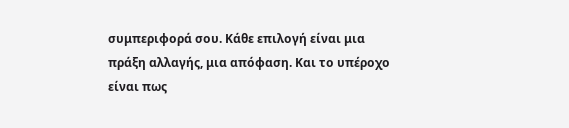συμπεριφορά σου. Κάθε επιλογή είναι μια πράξη αλλαγής, μια απόφαση. Και το υπέροχο είναι πως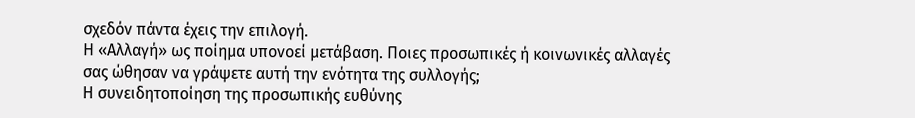σχεδόν πάντα έχεις την επιλογή.
Η «Αλλαγή» ως ποίημα υπονοεί μετάβαση. Ποιες προσωπικές ή κοινωνικές αλλαγές σας ώθησαν να γράψετε αυτή την ενότητα της συλλογής;
Η συνειδητοποίηση της προσωπικής ευθύνης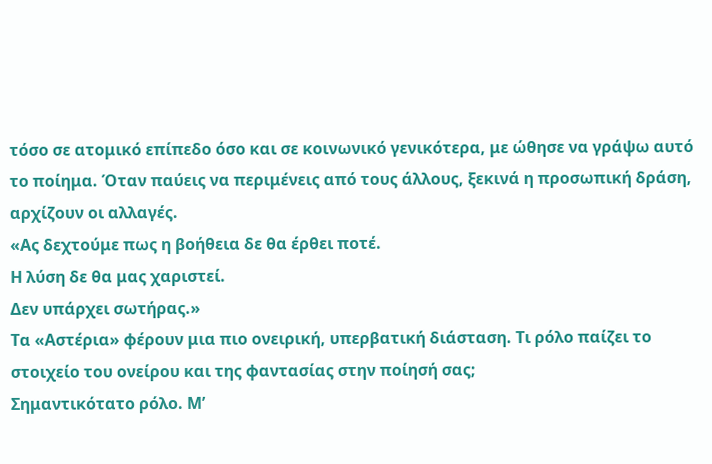τόσο σε ατομικό επίπεδο όσο και σε κοινωνικό γενικότερα, με ώθησε να γράψω αυτό το ποίημα. Όταν παύεις να περιμένεις από τους άλλους, ξεκινά η προσωπική δράση, αρχίζουν οι αλλαγές.
«Ας δεχτούμε πως η βοήθεια δε θα έρθει ποτέ.
Η λύση δε θα μας χαριστεί.
Δεν υπάρχει σωτήρας.»
Τα «Αστέρια» φέρουν μια πιο ονειρική, υπερβατική διάσταση. Τι ρόλο παίζει το στοιχείο του ονείρου και της φαντασίας στην ποίησή σας;
Σημαντικότατο ρόλο. Μ’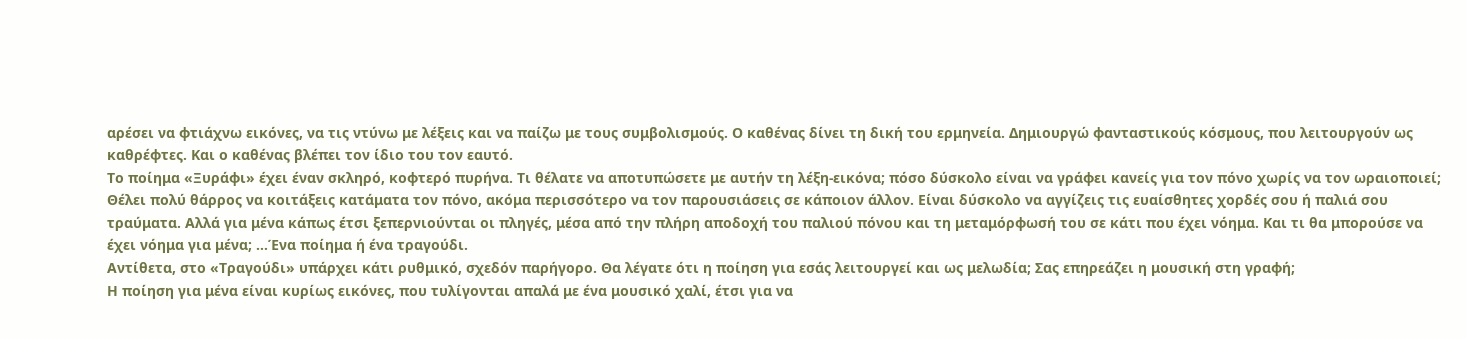αρέσει να φτιάχνω εικόνες, να τις ντύνω με λέξεις και να παίζω με τους συμβολισμούς. Ο καθένας δίνει τη δική του ερμηνεία. Δημιουργώ φανταστικούς κόσμους, που λειτουργούν ως καθρέφτες. Και ο καθένας βλέπει τον ίδιο του τον εαυτό.
Το ποίημα «Ξυράφι» έχει έναν σκληρό, κοφτερό πυρήνα. Τι θέλατε να αποτυπώσετε με αυτήν τη λέξη-εικόνα; πόσο δύσκολο είναι να γράφει κανείς για τον πόνο χωρίς να τον ωραιοποιεί;
Θέλει πολύ θάρρος να κοιτάξεις κατάματα τον πόνο, ακόμα περισσότερο να τον παρουσιάσεις σε κάποιον άλλον. Είναι δύσκολο να αγγίζεις τις ευαίσθητες χορδές σου ή παλιά σου τραύματα. Αλλά για μένα κάπως έτσι ξεπερνιούνται οι πληγές, μέσα από την πλήρη αποδοχή του παλιού πόνου και τη μεταμόρφωσή του σε κάτι που έχει νόημα. Και τι θα μπορούσε να έχει νόημα για μένα; …Ένα ποίημα ή ένα τραγούδι.
Αντίθετα, στο «Τραγούδι» υπάρχει κάτι ρυθμικό, σχεδόν παρήγορο. Θα λέγατε ότι η ποίηση για εσάς λειτουργεί και ως μελωδία; Σας επηρεάζει η μουσική στη γραφή;
Η ποίηση για μένα είναι κυρίως εικόνες, που τυλίγονται απαλά με ένα μουσικό χαλί, έτσι για να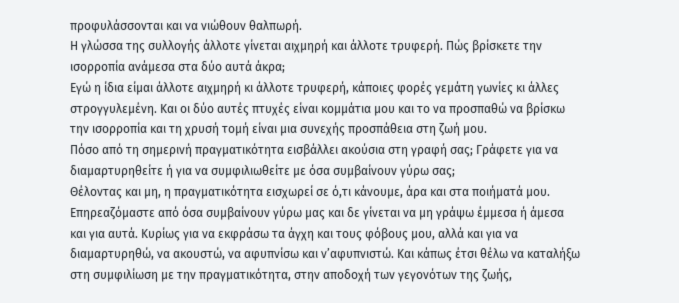προφυλάσσονται και να νιώθουν θαλπωρή.
Η γλώσσα της συλλογής άλλοτε γίνεται αιχμηρή και άλλοτε τρυφερή. Πώς βρίσκετε την ισορροπία ανάμεσα στα δύο αυτά άκρα;
Εγώ η ίδια είμαι άλλοτε αιχμηρή κι άλλοτε τρυφερή, κάποιες φορές γεμάτη γωνίες κι άλλες στρογγυλεμένη. Και οι δύο αυτές πτυχές είναι κομμάτια μου και το να προσπαθώ να βρίσκω την ισορροπία και τη χρυσή τομή είναι μια συνεχής προσπάθεια στη ζωή μου.
Πόσο από τη σημερινή πραγματικότητα εισβάλλει ακούσια στη γραφή σας; Γράφετε για να διαμαρτυρηθείτε ή για να συμφιλιωθείτε με όσα συμβαίνουν γύρω σας;
Θέλοντας και μη, η πραγματικότητα εισχωρεί σε ό,τι κάνουμε, άρα και στα ποιήματά μου. Επηρεαζόμαστε από όσα συμβαίνουν γύρω μας και δε γίνεται να μη γράψω έμμεσα ή άμεσα και για αυτά. Κυρίως για να εκφράσω τα άγχη και τους φόβους μου, αλλά και για να διαμαρτυρηθώ, να ακουστώ, να αφυπνίσω και ν’αφυπνιστώ. Και κάπως έτσι θέλω να καταλήξω στη συμφιλίωση με την πραγματικότητα, στην αποδοχή των γεγονότων της ζωής,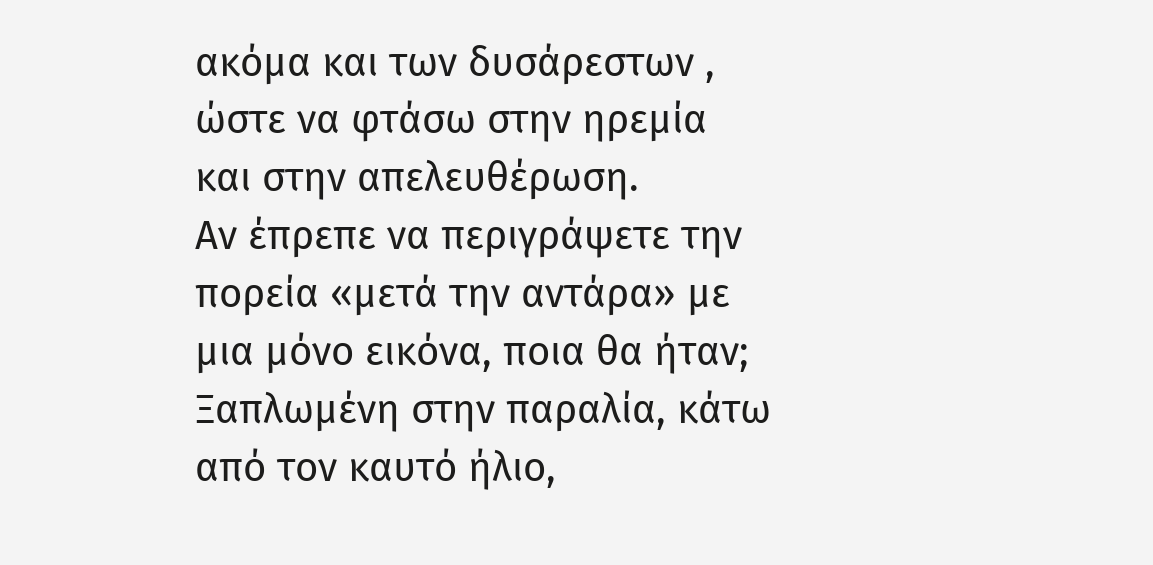ακόμα και των δυσάρεστων , ώστε να φτάσω στην ηρεμία και στην απελευθέρωση.
Αν έπρεπε να περιγράψετε την πορεία «μετά την αντάρα» με μια μόνο εικόνα, ποια θα ήταν;
Ξαπλωμένη στην παραλία, κάτω από τον καυτό ήλιο,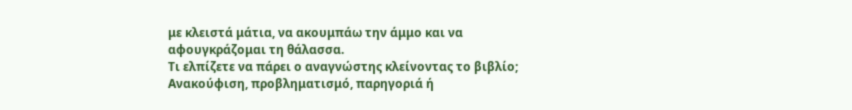με κλειστά μάτια, να ακουμπάω την άμμο και να αφουγκράζομαι τη θάλασσα.
Τι ελπίζετε να πάρει ο αναγνώστης κλείνοντας το βιβλίο; Ανακούφιση, προβληματισμό, παρηγοριά ή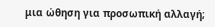μια ώθηση για προσωπική αλλαγή;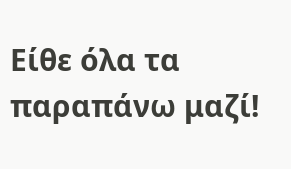Είθε όλα τα παραπάνω μαζί!